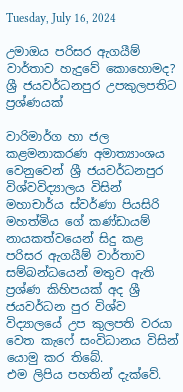Tuesday, July 16, 2024

උමාඔය පරිසර ඇගයීම් වාර්තාව හැදුවේ කොහොමද? ශ්‍රී ජයවර්ධනපුර උපකුලපතිට ප්‍රශ්ණයක්

වාරිමාර්ග හා ජල කළමනාකරණ අමාත්‍යාංශය වෙනුවෙන් ශ්‍රී ජයවර්ධනපුර විශ්වවිද්‍යාලය විසින් මහාචාර්ය ස්වර්ණා පියසිරි මහත්මිය ගේ කණ්ඩායම් නායකත්වයෙන් සිදු කළ පරිසර ඇගයීම් වාර්තාව සම්බන්ධයෙන් මතුව ඇති ප්‍රශ්ණ කිහිපයක් අද ශ්‍රී ජයවර්ධන පුර විශ්ව විද්‍යාලයේ උප කුලපති වරයා වෙත කැෆේ සංවිධානය විසින්  යොමු කර තිබේ.
එම ලිපිය පහතින් දැක්වේ.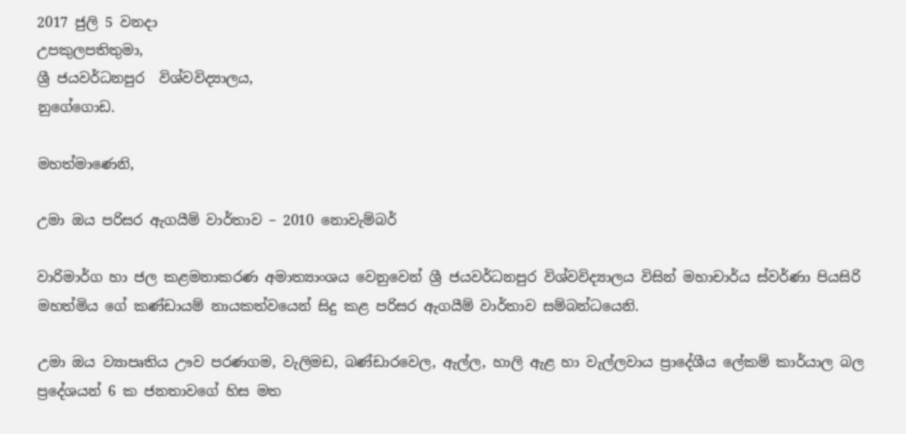2017 ජුලි 5 වනදා
උපකුලපතිතුමා,
ශ්‍රී ජයවර්ධනපුර  විශ්වවිද්‍යාලය,
නුගේගොඩ.

මහත්මාණෙනි,

උමා ඔය පරිසර ඇගයීම් වාර්තාව – 2010 නොවැම්බර්

වාරිමාර්ග හා ජල කළමනාකරණ අමාත්‍යාංශය වෙනුවෙන් ශ්‍රී ජයවර්ධනපුර විශ්වවිද්‍යාලය විසින් මහාචාර්ය ස්වර්ණා පියසිරි මහත්මිය ගේ කණ්ඩායම් නායකත්වයෙන් සිදු කළ පරිසර ඇගයීම් වාර්තාව සම්බන්ධයෙනි.

උමා ඔය ව්‍යාපෘතිය ඌව පරණගම, වැලිමඩ, බණ්ඩාරවෙල, ඇල්ල, හාලි ඇළ හා වැල්ලවාය ප්‍රාදේශීය ලේකම් කාර්යාල බල ප්‍රදේශයන් 6 ක ජනතාවගේ හිස මත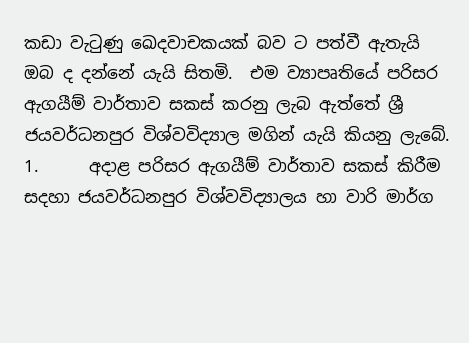කඩා වැටුණු ඛෙදවාචකයක් බව ට පත්වී ඇතැයි ඔබ ද දන්නේ යැයි සිතමි.  එම ව්‍යාපෘතියේ පරිසර ඇගයීම් වාර්තාව සකස් කරනු ලැබ ඇත්තේ ශ්‍රී ජයවර්ධනපුර විශ්වවිද්‍යාල මගින් යැයි කියනු ලැබේ.
1.      අදාළ පරිසර ඇගයීම් වාර්තාව සකස් කිරීම සදහා ජයවර්ධනපුර විශ්වවිද්‍යාලය හා වාරි මාර්ග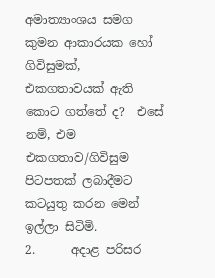අමාත්‍යාංශය සමග කුමන ආකාරයක හෝ ගිවිසුමක්, එකගතාවයක් ඇති කොට ගත්තේ ද?  එසේ නම්, එම එකගතාව/ගිවිසුම පිටපතක් ලබාදීමට කටයුතු කරන මෙන් ඉල්ලා සිටිමි.
2.      අදාළ පරිසර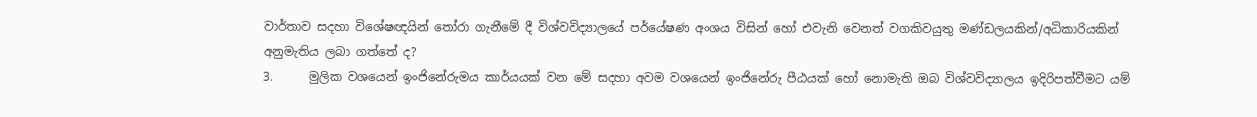වාර්තාව සදහා විශේෂඥයින් තෝරා ගැනීමේ දී විශ්වවිද්‍යාලයේ පර්යේෂණ අංශය විසින් හෝ එවැනි වෙනත් වගකිවයුතු මණ්ඩලයකින්/අධිකාරියකින් අනුමැතිය ලබා ගත්තේ ද?
3.      මුලික වශයෙන් ඉංජිනේරුමය කාර්යයක් වන මේ සදහා අවම වශයෙන් ඉංජිනේරු පීඨයක් හෝ නොමැති ඔබ විශ්වවිද්‍යාලය ඉදිරිපත්වීමට යම්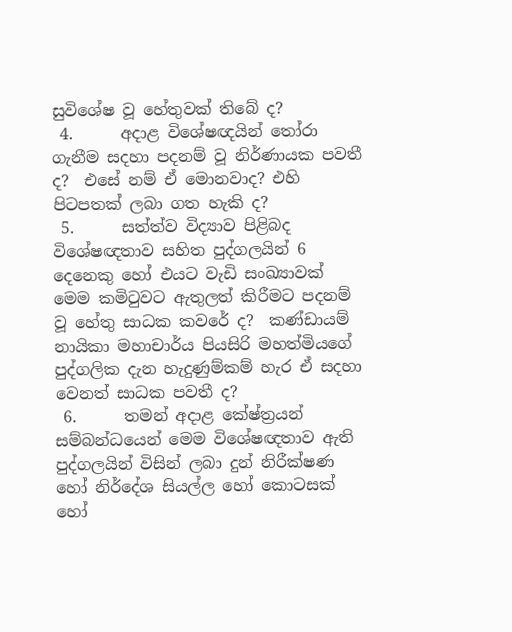සුවිශේෂ වූ හේතුවක් තිබේ ද?
 4.      අදාළ විශේෂඥයින් තෝරා ගැනීම සදහා පදනම් වූ නිර්ණායක පවතී ද?  එසේ නම් ඒ මොනවාද? එහි පිටපතක් ලබා ගත හැකි ද?
 5.      සත්ත්ව විද්‍යාව පිළිබද විශේෂඥතාව සහිත පුද්ගලයින් 6 දෙනෙකු හෝ එයට වැඩි සංඛ්‍යාවක් මෙම කමිටුවට ඇතුලත් කිරීමට පදනම් වූ හේතු සාධක කවරේ ද?  කණ්ඩායම් නායිකා මහාචාර්ය පියසිරි මහත්මියගේ පුද්ගලික දැන හැදුණුම්කම් හැර ඒ සදහා වෙනත් සාධක පවතී ද?
 6.      තමන් අදාළ කේෂ්ත්‍ර‍යන් සම්බන්ධයෙන් මෙම විශේෂඥතාව ඇති පුද්ගලයින් විසින් ලබා දුන් නිරීක්ෂණ හෝ නිර්දේශ සියල්ල හෝ කොටසක් හෝ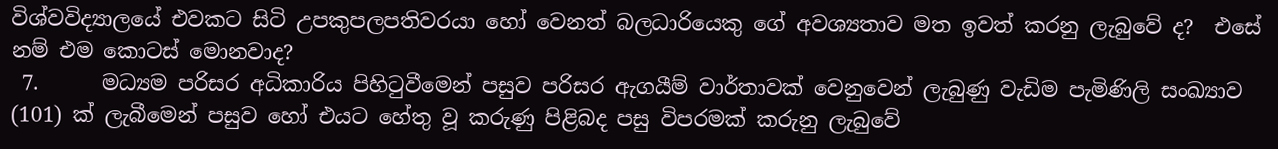විශ්වවිද්‍යාලයේ එවකට සිටි උපකුපලපතිවරයා හෝ වෙනත් බලධාරියෙකු ගේ අවශ්‍යතාව මත ඉවත් කරනු ලැබුවේ ද?  එසේ නම් එම කොටස් මොනවාද?
 7.      මධ්‍යම පරිසර අධිකාරිය පිහිටුවීමෙන් පසුව පරිසර ඇගයීම් වාර්තාවක් වෙනුවෙන් ලැබුණු වැඩිම පැමිණිලි සංඛ්‍යාව (101) ක් ලැබීමෙන් පසුව හෝ එයට හේතු වූ කරුණු පිළිබද පසු විපරමක් කරුනු ලැබුවේ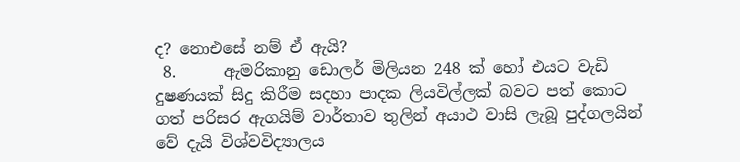ද? නොඑසේ නම් ඒ ඇයි?
 8.      ඇමරිකානු ඩොලර් මිලියන 248 ක් හෝ එයට වැඩි දුෂණයක් සිදු කිරීම සදහා පාදක ලියවිල්ලක් බවට පත් කොට ගත් පරිසර ඇගයිම් වාර්තාව තුලින් අයාථ වාසි ලැබූ පුද්ගලයින් වේ දැයි විශ්වවිද්‍යාලය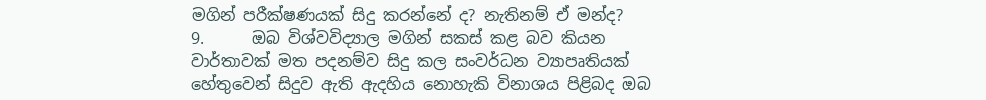මගින් පරීක්ෂණයක් සිදු කරන්නේ ද? නැතිනම් ඒ මන්ද?
9.      ඔබ විශ්වවිද්‍යාල මගින් සකස් කළ බව කියන වාර්තාවක් මත පදනම්ව සිදු කල සංවර්ධන ව්‍යාපෘතියක් හේතුවෙන් සිදුව ඇති ඇදහිය නොහැකි විනාශය පිළිබද ඔබ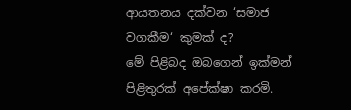ආයතනය දක්වන ‘සමාජ වගකීම‘ කුමක් ද?
මේ පිළිබද ඔබගෙන් ඉක්මන් පිළිතුරක් අපේක්ෂා කරමි.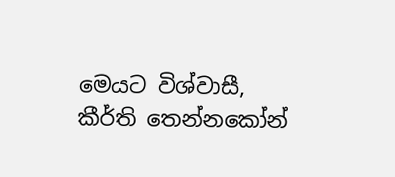මෙයට විශ්වාසී,
කීර්ති තෙන්නකෝන්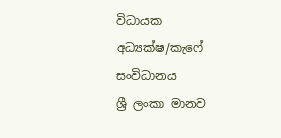විධායක අධ්‍යක්ෂ/කැෆේ සංවිධානය
ශ්‍රී ලංකා මානව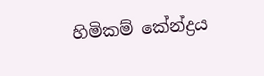හිමිකම් කේන්ද්‍ර‍ය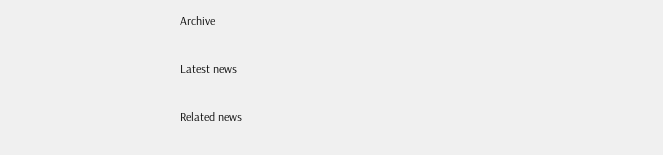Archive

Latest news

Related news